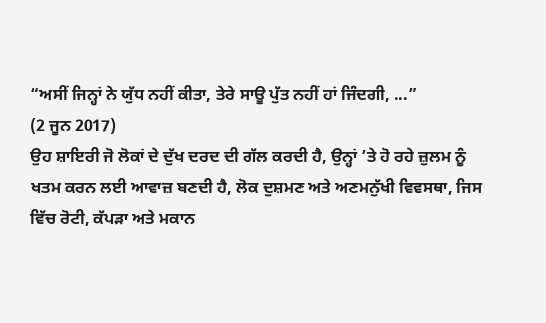“ਅਸੀਂ ਜਿਨ੍ਹਾਂ ਨੇ ਯੁੱਧ ਨਹੀਂ ਕੀਤਾ, ਤੇਰੇ ਸਾਊ ਪੁੱਤ ਨਹੀਂ ਹਾਂ ਜਿੰਦਗੀ, ...”
(2 ਜੂਨ 2017)
ਉਹ ਸ਼ਾਇਰੀ ਜੋ ਲੋਕਾਂ ਦੇ ਦੁੱਖ ਦਰਦ ਦੀ ਗੱਲ ਕਰਦੀ ਹੈ, ਉਨ੍ਹਾਂ ’ਤੇ ਹੋ ਰਹੇ ਜ਼ੁਲਮ ਨੂੰ ਖਤਮ ਕਰਨ ਲਈ ਆਵਾਜ਼ ਬਣਦੀ ਹੈ, ਲੋਕ ਦੁਸ਼ਮਣ ਅਤੇ ਅਣਮਨੁੱਖੀ ਵਿਵਸਥਾ, ਜਿਸ ਵਿੱਚ ਰੋਟੀ, ਕੱਪੜਾ ਅਤੇ ਮਕਾਨ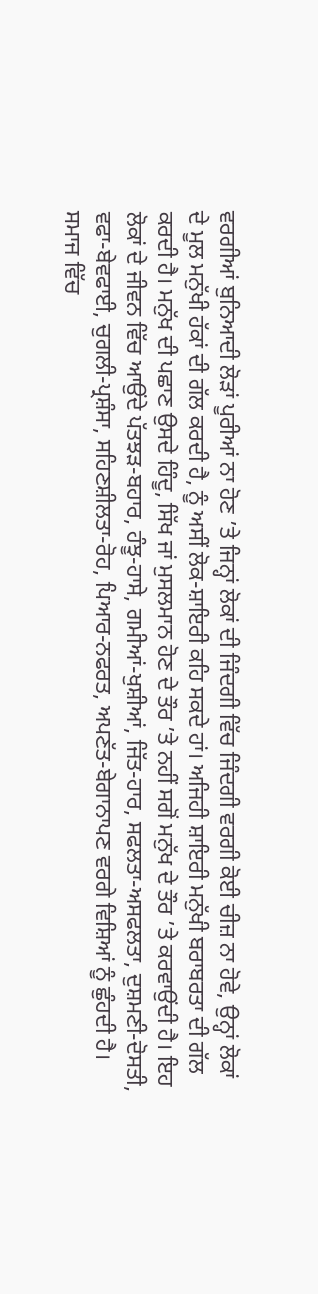ਵਰਗੀਆਂ ਬੁਨਿਆਦੀ ਲੋੜਾਂ ਪੂਰੀਆਂ ਨਾ ਹੋਣ ’ਤੇ ਜਿਨ੍ਹਾਂ ਲੋਕਾਂ ਦੀ ਜਿੰਦਗੀ ਵਿੱਚ ਜਿੰਦਗੀ ਵਰਗੀ ਕੋਈ ਚੀਜ਼ ਨਾ ਹੋਵੇ, ਉਨ੍ਹਾਂ ਲੋਕਾਂ ਦੇ ਮੂਲ ਮਨੁੱਖੀ ਹੱਕਾਂ ਦੀ ਗੱਲ ਕਰਦੀ ਹੈ, ਨੂੰ ਅਸੀਂ ਲੋਕ-ਸ਼ਾਇਰੀ ਕਹਿ ਸਕਦੇ ਹਾਂ। ਅਜਿਹੀ ਸ਼ਾਇਰੀ ਮਨੁੱਖੀ ਬਰਾਬਰਤਾ ਦੀ ਗੱਲ ਕਰਦੀ ਹੈ। ਮਨੁੱਖ ਦੀ ਪਛਾਣ ਉਸਦੇ ਹਿੰਦੂ, ਸਿੱਖ ਜਾਂ ਮੁਸਲਮਾਨ ਹੋਣ ਦੇ ਤੌਰ ’ਤੇ ਨਹੀਂ ਸਗੋਂ ਮਨੁੱਖ ਦੇ ਤੌਰ ’ਤੇ ਕਰਵਾਉਂਦੀ ਹੈ। ਇਹ ਲੋਕਾਂ ਦੇ ਜੀਵਨ ਵਿੱਚ ਆਉਂਦੇ ਪੱਤਝੜ-ਬਹਾਰ, ਹੰਝੂ-ਹਾਸੇ, ਗਮੀਆਂ-ਖੁਸ਼ੀਆਂ, ਜਿੱਤ-ਹਾਰ, ਸਫਲਤਾ-ਅਸਫਲਤਾ, ਦੁਸ਼ਮਣੀ-ਦੋਸਤੀ, ਵਫਾ-ਬੇਵਫਾਈ, ਚੁਗਲੀ-ਪ੍ਰਸ਼ੰਸਾ, ਸਹਿਣਸ਼ੀਲਤਾ-ਰੋਹ, ਪਿਆਰ-ਨਫਰਤ, ਅਪਣੱਤ-ਬੇਗਾਨਾਪਣ ਵਰਗੇ ਵਿਸ਼ਿਆਂ ਨੂੰ ਛੁੰਹਦੀ ਹੈ। ਸਮਾਜ ਵਿੱਚ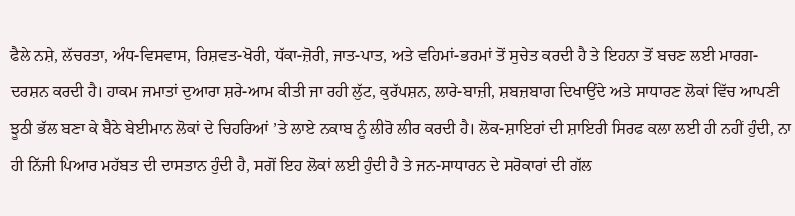ਫੈਲੇ ਨਸ਼ੇ, ਲੱਚਰਤਾ, ਅੰਧ-ਵਿਸਵਾਸ, ਰਿਸ਼ਵਤ-ਖੋਰੀ, ਧੱਕਾ-ਜ਼ੋਰੀ, ਜਾਤ-ਪਾਤ, ਅਤੇ ਵਹਿਮਾਂ-ਭਰਮਾਂ ਤੋਂ ਸੁਚੇਤ ਕਰਦੀ ਹੈ ਤੇ ਇਹਨਾ ਤੋਂ ਬਚਣ ਲਈ ਮਾਰਗ-ਦਰਸ਼ਨ ਕਰਦੀ ਹੈ। ਹਾਕਮ ਜਮਾਤਾਂ ਦੁਆਰਾ ਸ਼ਰੇ-ਆਮ ਕੀਤੀ ਜਾ ਰਹੀ ਲੁੱਟ, ਕੁਰੱਪਸ਼ਨ, ਲਾਰੇ-ਬਾਜ਼ੀ, ਸ਼ਬਜ਼ਬਾਗ ਦਿਖਾਉਂਦੇ ਅਤੇ ਸਾਧਾਰਣ ਲੋਕਾਂ ਵਿੱਚ ਆਪਣੀ ਝੂਠੀ ਭੱਲ ਬਣਾ ਕੇ ਬੈਠੇ ਬੇਈਮਾਨ ਲੋਕਾਂ ਦੇ ਚਿਹਰਿਆਂ ’ਤੇ ਲਾਏ ਨਕਾਬ ਨੂੰ ਲੀਰੋ ਲੀਰ ਕਰਦੀ ਹੈ। ਲੋਕ-ਸ਼ਾਇਰਾਂ ਦੀ ਸ਼ਾਇਰੀ ਸਿਰਫ ਕਲਾ ਲਈ ਹੀ ਨਹੀਂ ਹੁੰਦੀ, ਨਾ ਹੀ ਨਿੱਜੀ ਪਿਆਰ ਮਹੱਬਤ ਦੀ ਦਾਸਤਾਨ ਹੁੰਦੀ ਹੈ, ਸਗੋਂ ਇਹ ਲੋਕਾਂ ਲਈ ਹੁੰਦੀ ਹੈ ਤੇ ਜਨ-ਸਾਧਾਰਨ ਦੇ ਸਰੋਕਾਰਾਂ ਦੀ ਗੱਲ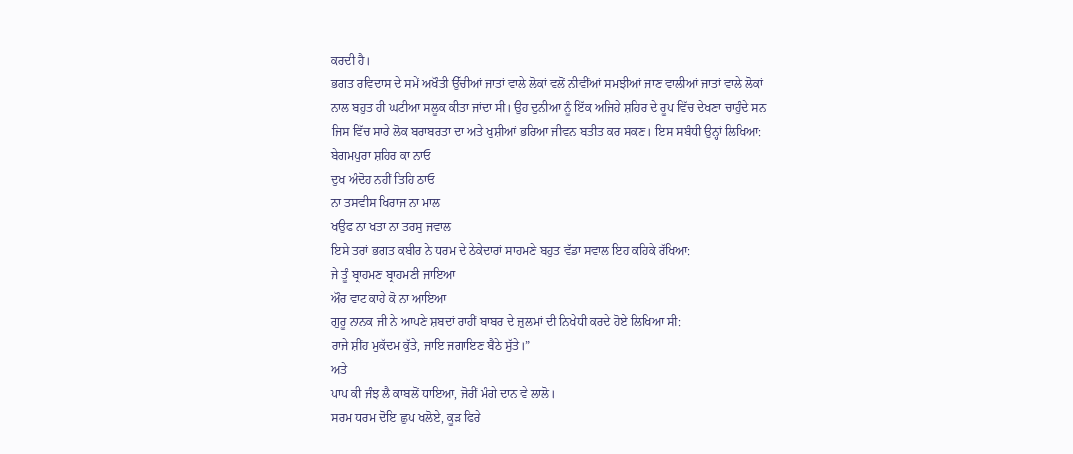ਕਰਦੀ ਹੈ।
ਭਗਤ ਰਵਿਦਾਸ ਦੇ ਸਮੇਂ ਅਖੌਤੀ ਉੱਚੀਆਂ ਜਾਤਾਂ ਵਾਲੇ ਲੋਕਾਂ ਵਲੋਂ ਨੀਵੀਂਆਂ ਸਮਝੀਆਂ ਜਾਣ ਵਾਲੀਆਂ ਜਾਤਾਂ ਵਾਲੇ ਲੋਕਾਂ ਨਾਲ ਬਹੁਤ ਹੀ ਘਟੀਆ ਸਲੂਕ ਕੀਤਾ ਜਾਂਦਾ ਸੀ। ਉਹ ਦੁਨੀਆ ਨੂੰ ਇੱਕ ਅਜਿਹੇ ਸ਼ਹਿਰ ਦੇ ਰੂਪ ਵਿੱਚ ਦੇਖਣਾ ਚਾਹੁੰਦੇ ਸਨ ਜਿਸ ਵਿੱਚ ਸਾਰੇ ਲੋਕ ਬਰਾਬਰਤਾ ਦਾ ਅਤੇ ਖੁਸ਼ੀਆਂ ਭਰਿਆ ਜੀਵਨ ਬਤੀਤ ਕਰ ਸਕਣ। ਇਸ ਸਬੰਧੀ ਉਨ੍ਹਾਂ ਲਿਖਿਆ:
ਬੇਗਮਪੁਰਾ ਸ਼ਹਿਰ ਕਾ ਨਾਓ
ਦੁਖ ਅੰਦੋਹ ਨਹੀਂ ਤਿਹਿ ਠਾਓ
ਨਾ ਤਸਵੀਸ ਖਿਰਾਜ ਨਾ ਮਾਲ
ਖਉਫ ਨਾ ਖਤਾ ਨਾ ਤਰਸੁ ਜਵਾਲ
ਇਸੇ ਤਰਾਂ ਭਗਤ ਕਬੀਰ ਨੇ ਧਰਮ ਦੇ ਠੇਕੇਦਾਰਾਂ ਸਾਹਮਣੇ ਬਹੁਤ ਵੱਡਾ ਸਵਾਲ ਇਹ ਕਹਿਕੇ ਰੱਖਿਆ:
ਜੇ ਤੂੰ ਬ੍ਰਾਹਮਣ ਬ੍ਰਾਹਮਣੀ ਜਾਇਆ
ਔਰ ਵਾਟ ਕਾਹੇ ਕੋ ਨਾ ਆਇਆ
ਗੁਰੂ ਨਾਨਕ ਜੀ ਨੇ ਆਪਣੇ ਸ਼ਬਦਾਂ ਰਾਹੀਂ ਬਾਬਰ ਦੇ ਜ਼ੁਲਮਾਂ ਦੀ ਨਿਖੇਧੀ ਕਰਦੇ ਹੋਏ ਲਿਖਿਆ ਸੀ:
ਰਾਜੇ ਸ਼ੀਂਹ ਮੁਕੱਦਮ ਕੁੱਤੇ, ਜਾਇ ਜਗਾਇਣ ਬੈਠੇ ਸੁੱਤੇ।”
ਅਤੇ
ਪਾਪ ਕੀ ਜੰਝ ਲੈ ਕਾਬਲੋਂ ਧਾਇਆ, ਜੋਰੀਂ ਮੰਗੇ ਦਾਨ ਵੇ ਲਾਲੋ।
ਸਰਮ ਧਰਮ ਦੋਇ ਛੁਪ ਖਲੋਏ, ਕੂੜ ਫਿਰੇ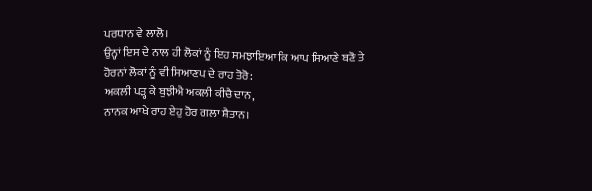ਪਰਧਾਨ ਵੇ ਲਾਲੋ।
ਉਨ੍ਹਾਂ ਇਸ ਦੇ ਨਾਲ ਹੀ ਲੋਕਾਂ ਨੂੰ ਇਹ ਸਮਝਾਇਆ ਕਿ ਆਪ ਸਿਆਣੇ ਬਣੋ ਤੇ ਹੋਰਨਾਂ ਲੋਕਾਂ ਨੂੰ ਵੀ ਸਿਆਣਪ ਦੇ ਰਾਹ ਤੋਰੋ:
ਅਕਲੀ ਪੜ੍ਹ ਕੇ ਬੁਝੀਐ ਅਕਲੀ ਕੀਚੈ ਦਾਨ,
ਨਾਨਕ ਆਖੇ ਰਾਹ ਏਹੁ ਹੋਰ ਗਲਾ ਸ਼ੈਤਾਨ।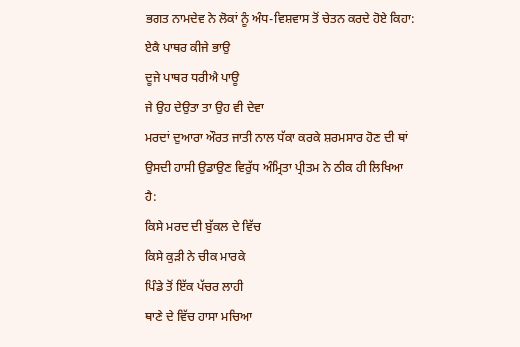ਭਗਤ ਨਾਮਦੇਵ ਨੇ ਲੋਕਾਂ ਨੂੰ ਅੰਧ-ਵਿਸ਼ਵਾਸ ਤੋਂ ਚੇਤਨ ਕਰਦੇ ਹੋਏ ਕਿਹਾ:
ਏਕੈ ਪਾਥਰ ਕੀਜੇ ਭਾਉ
ਦੂਜੇ ਪਾਥਰ ਧਰੀਐ ਪਾਊ
ਜੇ ਉਹ ਦੇਉਤਾ ਤਾ ਉਹ ਵੀ ਦੇਵਾ
ਮਰਦਾਂ ਦੁਆਰਾ ਔਰਤ ਜਾਤੀ ਨਾਲ ਧੱਕਾ ਕਰਕੇ ਸ਼ਰਮਸਾਰ ਹੋਣ ਦੀ ਥਾਂ ਉਸਦੀ ਹਾਸੀ ਉਡਾਉਣ ਵਿਰੁੱਧ ਅੰਮ੍ਰਿਤਾ ਪ੍ਰੀਤਮ ਨੇ ਠੀਕ ਹੀ ਲਿਖਿਆ ਹੈ:
ਕਿਸੇ ਮਰਦ ਦੀ ਬੁੱਕਲ ਦੇ ਵਿੱਚ
ਕਿਸੇ ਕੁੜੀ ਨੇ ਚੀਕ ਮਾਰਕੇ
ਪਿੰਡੇ ਤੋਂ ਇੱਕ ਪੱਚਰ ਲਾਹੀ
ਥਾਣੇ ਦੇ ਵਿੱਚ ਹਾਸਾ ਮਚਿਆ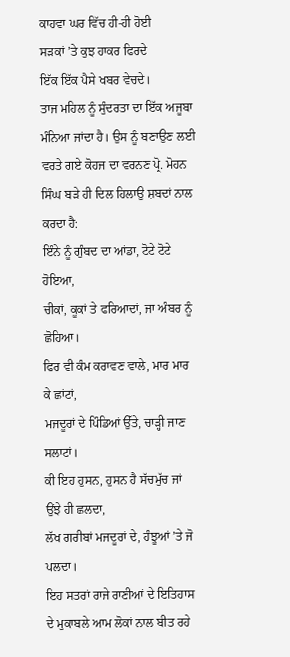ਕਾਹਵਾ ਘਰ ਵਿੱਚ ਹੀ-ਹੀ ਹੋਈ
ਸੜਕਾਂ ’ਤੇ ਕੁਝ ਹਾਕਰ ਫਿਰਦੇ
ਇੱਕ ਇੱਕ ਪੈਸੇ ਖਬਰ ਵੇਚਦੇ।
ਤਾਜ ਮਹਿਲ ਨੂੰ ਸੁੰਦਰਤਾ ਦਾ ਇੱਕ ਅਜੂਬਾ ਮੰਨਿਆ ਜਾਂਦਾ ਹੈ। ਉਸ ਨੂੰ ਬਣਾਉਣ ਲਈ ਵਰਤੇ ਗਏ ਕੋਹਜ ਦਾ ਵਰਨਣ ਪ੍ਰੋ. ਮੋਹਨ ਸਿੰਘ ਬੜੇ ਹੀ ਦਿਲ ਹਿਲਾਉ ਸ਼ਬਦਾਂ ਨਾਲ ਕਰਦਾ ਹੈ:
ਇੰਨੇ ਨੂੰ ਗੁੰਬਦ ਦਾ ਆਂਡਾ, ਟੋਟੇ ਟੋਟੇ ਹੋਇਆ,
ਚੀਕਾਂ, ਕੂਕਾਂ ਤੇ ਫਰਿਆਦਾਂ, ਜਾ ਅੰਬਰ ਨੂੰ ਛੋਹਿਆ।
ਫਿਰ ਵੀ ਕੰਮ ਕਰਾਵਣ ਵਾਲੇ, ਮਾਰ ਮਾਰ ਕੇ ਛਾਂਟਾਂ,
ਮਜਦੂਰਾਂ ਦੇ ਪਿੰਡਿਆਂ ਉੱਤੇ, ਚਾੜ੍ਹੀ ਜਾਣ ਸਲਾਟਾਂ।
ਕੀ ਇਹ ਹੁਸਨ, ਹੁਸਨ ਹੈ ਸੱਚਮੁੱਚ ਜਾਂ ਉਂਝੇ ਹੀ ਛਲਦਾ,
ਲੱਖ ਗਰੀਬਾਂ ਮਜਦੂਰਾਂ ਦੇ, ਹੰਝੂਆਂ ’ਤੇ ਜੋ ਪਲਦਾ।
ਇਹ ਸਤਰਾਂ ਰਾਜੇ ਰਾਣੀਆਂ ਦੇ ਇਤਿਹਾਸ ਦੇ ਮੁਕਾਬਲੇ ਆਮ ਲੋਕਾਂ ਨਾਲ ਬੀਤ ਰਹੇ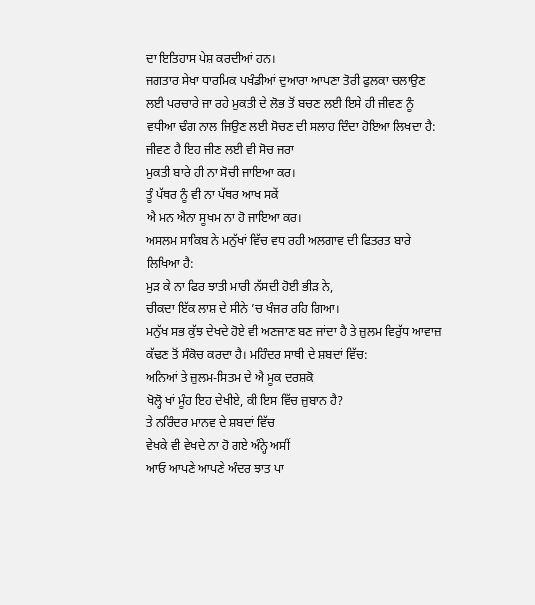ਦਾ ਇਤਿਹਾਸ ਪੇਸ਼ ਕਰਦੀਆਂ ਹਨ।
ਜਗਤਾਰ ਸੇਖਾ ਧਾਰਮਿਕ ਪਖੰਡੀਆਂ ਦੁਆਰਾ ਆਪਣਾ ਤੋਰੀ ਫੁਲਕਾ ਚਲਾਉਣ ਲਈ ਪਰਚਾਰੇ ਜਾ ਰਹੇ ਮੁਕਤੀ ਦੇ ਲੋਭ ਤੋਂ ਬਚਣ ਲਈ ਇਸੇ ਹੀ ਜੀਵਣ ਨੂੰ ਵਧੀਆ ਢੰਗ ਨਾਲ ਜਿਉਣ ਲਈ ਸੋਚਣ ਦੀ ਸਲਾਹ ਦਿੰਦਾ ਹੋਇਆ ਲਿਖਦਾ ਹੈ:
ਜੀਵਣ ਹੈ ਇਹ ਜੀਣ ਲਈ ਵੀ ਸੋਚ ਜਰਾ
ਮੁਕਤੀ ਬਾਰੇ ਹੀ ਨਾ ਸੋਚੀ ਜਾਇਆ ਕਰ।
ਤੂੰ ਪੱਥਰ ਨੂੰ ਵੀ ਨਾ ਪੱਥਰ ਆਖ ਸਕੇਂ
ਐ ਮਨ ਐਨਾ ਸੂਖਮ ਨਾ ਹੋ ਜਾਇਆ ਕਰ।
ਅਸਲਮ ਸਾਕਿਬ ਨੇ ਮਨੁੱਖਾਂ ਵਿੱਚ ਵਧ ਰਹੀ ਅਲਗਾਵ ਦੀ ਫਿਤਰਤ ਬਾਰੇ ਲਿਖਿਆ ਹੈ:
ਮੁੜ ਕੇ ਨਾ ਫਿਰ ਝਾਤੀ ਮਾਰੀ ਨੱਸਦੀ ਹੋਈ ਭੀੜ ਨੇ,
ਚੀਕਦਾ ਇੱਕ ਲਾਸ਼ ਦੇ ਸੀਨੇ ’ਚ ਖੰਜਰ ਰਹਿ ਗਿਆ।
ਮਨੁੱਖ ਸਭ ਕੁੱਝ ਦੇਖਦੇ ਹੋਏ ਵੀ ਅਣਜਾਣ ਬਣ ਜਾਂਦਾ ਹੈ ਤੇ ਜ਼ੁਲਮ ਵਿਰੁੱਧ ਆਵਾਜ਼ ਕੱਢਣ ਤੋਂ ਸੰਕੋਚ ਕਰਦਾ ਹੈ। ਮਹਿੰਦਰ ਸਾਥੀ ਦੇ ਸ਼ਬਦਾਂ ਵਿੱਚ:
ਅਨਿਆਂ ਤੇ ਜ਼ੁਲਮ-ਸਿਤਮ ਦੇ ਐ ਮੂਕ ਦਰਸ਼ਕੋ
ਖੋਲ੍ਹੋ ਖਾਂ ਮੂੰਹ ਇਹ ਦੇਖੀਏ, ਕੀ ਇਸ ਵਿੱਚ ਜ਼ੁਬਾਨ ਹੈ?
ਤੇ ਨਰਿੰਦਰ ਮਾਨਵ ਦੇ ਸ਼ਬਦਾਂ ਵਿੱਚ
ਵੇਖਕੇ ਵੀ ਵੇਖਦੇ ਨਾ ਹੋ ਗਏ ਅੰਨ੍ਹੇ ਅਸੀਂ
ਆਓ ਆਪਣੇ ਆਪਣੇ ਅੰਦਰ ਝਾਤ ਪਾ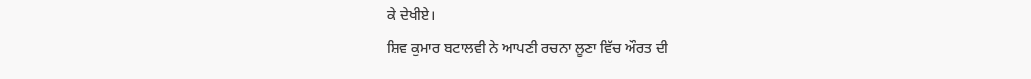ਕੇ ਦੇਖੀਏ।
ਸ਼ਿਵ ਕੁਮਾਰ ਬਟਾਲਵੀ ਨੇ ਆਪਣੀ ਰਚਨਾ ਲੂਣਾ ਵਿੱਚ ਔਰਤ ਦੀ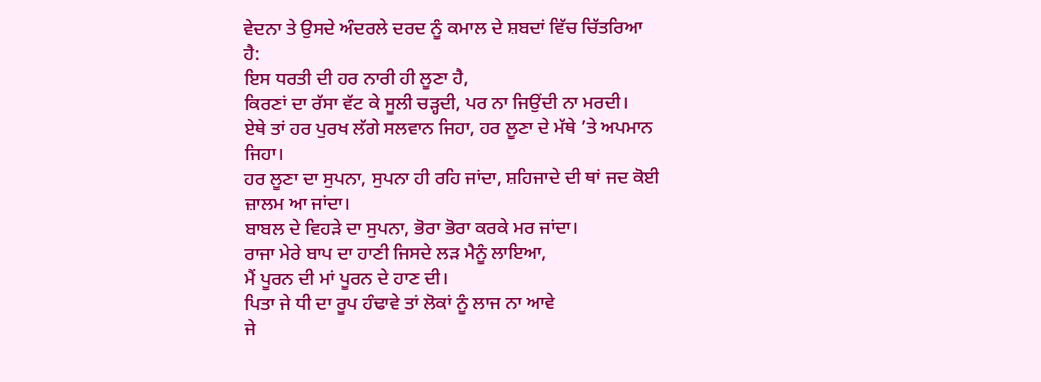ਵੇਦਨਾ ਤੇ ਉਸਦੇ ਅੰਦਰਲੇ ਦਰਦ ਨੂੰ ਕਮਾਲ ਦੇ ਸ਼ਬਦਾਂ ਵਿੱਚ ਚਿੱਤਰਿਆ ਹੈ:
ਇਸ ਧਰਤੀ ਦੀ ਹਰ ਨਾਰੀ ਹੀ ਲੂਣਾ ਹੈ,
ਕਿਰਣਾਂ ਦਾ ਰੱਸਾ ਵੱਟ ਕੇ ਸੂਲੀ ਚੜ੍ਹਦੀ, ਪਰ ਨਾ ਜਿਉਂਦੀ ਨਾ ਮਰਦੀ।
ਏਥੇ ਤਾਂ ਹਰ ਪੁਰਖ ਲੱਗੇ ਸਲਵਾਨ ਜਿਹਾ, ਹਰ ਲੂਣਾ ਦੇ ਮੱਥੇ ’ਤੇ ਅਪਮਾਨ ਜਿਹਾ।
ਹਰ ਲੂਣਾ ਦਾ ਸੁਪਨਾ, ਸੁਪਨਾ ਹੀ ਰਹਿ ਜਾਂਦਾ, ਸ਼ਹਿਜਾਦੇ ਦੀ ਥਾਂ ਜਦ ਕੋਈ ਜ਼ਾਲਮ ਆ ਜਾਂਦਾ।
ਬਾਬਲ ਦੇ ਵਿਹੜੇ ਦਾ ਸੁਪਨਾ, ਭੋਰਾ ਭੋਰਾ ਕਰਕੇ ਮਰ ਜਾਂਦਾ।
ਰਾਜਾ ਮੇਰੇ ਬਾਪ ਦਾ ਹਾਣੀ ਜਿਸਦੇ ਲੜ ਮੈਨੂੰ ਲਾਇਆ,
ਮੈਂ ਪੂਰਨ ਦੀ ਮਾਂ ਪੂਰਨ ਦੇ ਹਾਣ ਦੀ।
ਪਿਤਾ ਜੇ ਧੀ ਦਾ ਰੂਪ ਹੰਢਾਵੇ ਤਾਂ ਲੋਕਾਂ ਨੂੰ ਲਾਜ ਨਾ ਆਵੇ
ਜੇ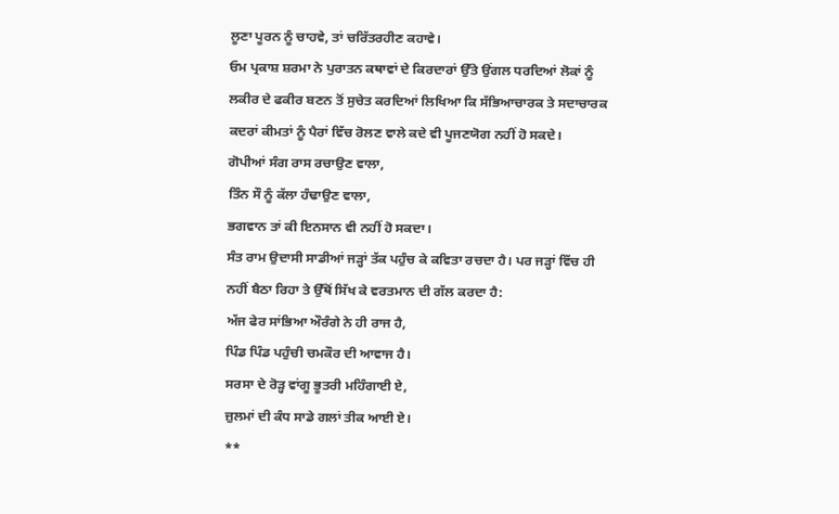ਲੂਣਾ ਪੂਰਨ ਨੂੰ ਚਾਹਵੇ, ਤਾਂ ਚਰਿੱਤਰਹੀਣ ਕਹਾਵੇ।
ਓਮ ਪ੍ਰਕਾਸ਼ ਸ਼ਰਮਾ ਨੇ ਪੁਰਾਤਨ ਕਥਾਵਾਂ ਦੇ ਕਿਰਦਾਰਾਂ ਉੱਤੇ ਉਂਗਲ ਧਰਦਿਆਂ ਲੋਕਾਂ ਨੂੰ ਲਕੀਰ ਦੇ ਫਕੀਰ ਬਣਨ ਤੋਂ ਸੁਚੇਤ ਕਰਦਿਆਂ ਲਿਖਿਆ ਕਿ ਸੱਭਿਆਚਾਰਕ ਤੇ ਸਦਾਚਾਰਕ ਕਦਰਾਂ ਕੀਮਤਾਂ ਨੂੰ ਪੈਰਾਂ ਵਿੱਚ ਰੋਲਣ ਵਾਲੇ ਕਦੇ ਵੀ ਪੂਜਣਯੋਗ ਨਹੀਂ ਹੋ ਸਕਦੇ।
ਗੋਪੀਆਂ ਸੰਗ ਰਾਸ ਰਚਾਉਣ ਵਾਲਾ,
ਤਿੰਨ ਸੌ ਨੂੰ ਕੱਲਾ ਹੰਢਾਉਣ ਵਾਲਾ,
ਭਗਵਾਨ ਤਾਂ ਕੀ ਇਨਸਾਨ ਵੀ ਨਹੀਂ ਹੋ ਸਕਦਾ।
ਸੰਤ ਰਾਮ ਉਦਾਸੀ ਸਾਡੀਆਂ ਜੜ੍ਹਾਂ ਤੱਕ ਪਹੁੰਚ ਕੇ ਕਵਿਤਾ ਰਚਦਾ ਹੈ। ਪਰ ਜੜ੍ਹਾਂ ਵਿੱਚ ਹੀ ਨਹੀਂ ਬੈਠਾ ਰਿਹਾ ਤੇ ਉੱਥੋਂ ਸਿੱਖ ਕੇ ਵਰਤਮਾਨ ਦੀ ਗੱਲ ਕਰਦਾ ਹੈ:
ਅੱਜ ਫੇਰ ਸਾਂਭਿਆ ਔਰੰਗੇ ਨੇ ਹੀ ਰਾਜ ਹੈ,
ਪਿੰਡ ਪਿੰਡ ਪਹੁੰਚੀ ਚਮਕੌਰ ਦੀ ਆਵਾਜ ਹੈ।
ਸਰਸਾ ਦੇ ਰੋੜ੍ਹ ਵਾਂਗੂ ਭੂਤਰੀ ਮਹਿੰਗਾਈ ਏ,
ਜ਼ੁਲਮਾਂ ਦੀ ਕੰਧ ਸਾਡੇ ਗਲਾਂ ਤੀਕ ਆਈ ਏ।
**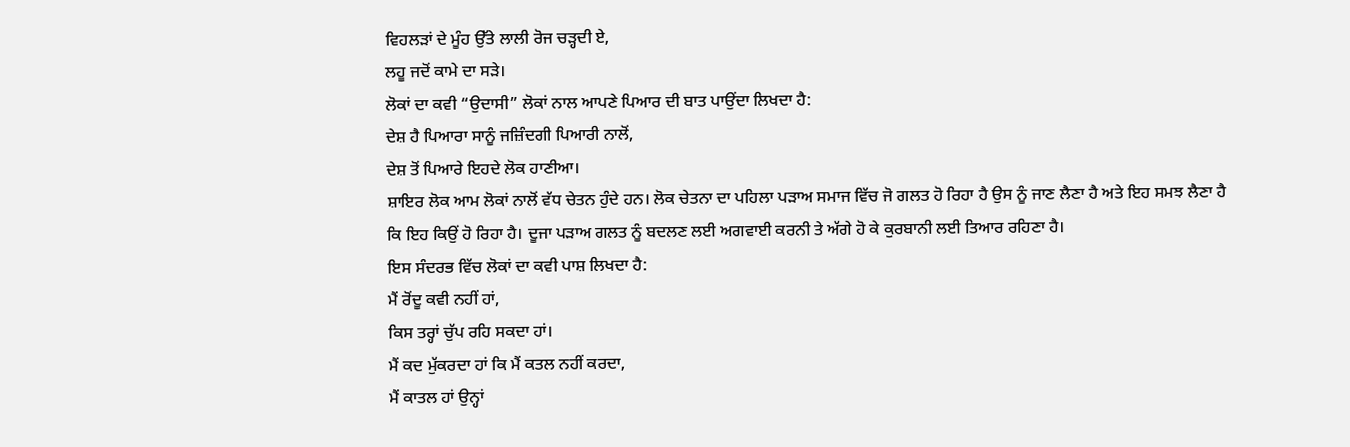ਵਿਹਲੜਾਂ ਦੇ ਮੂੰਹ ਉੱਤੇ ਲਾਲੀ ਰੋਜ ਚੜ੍ਹਦੀ ਏ,
ਲਹੂ ਜਦੋਂ ਕਾਮੇ ਦਾ ਸੜੇ।
ਲੋਕਾਂ ਦਾ ਕਵੀ “ਉਦਾਸੀ” ਲੋਕਾਂ ਨਾਲ ਆਪਣੇ ਪਿਆਰ ਦੀ ਬਾਤ ਪਾਉਂਦਾ ਲਿਖਦਾ ਹੈ:
ਦੇਸ਼ ਹੈ ਪਿਆਰਾ ਸਾਨੂੰ ਜਜ਼ਿੰਦਗੀ ਪਿਆਰੀ ਨਾਲੋਂ,
ਦੇਸ਼ ਤੋਂ ਪਿਆਰੇ ਇਹਦੇ ਲੋਕ ਹਾਣੀਆ।
ਸ਼ਾਇਰ ਲੋਕ ਆਮ ਲੋਕਾਂ ਨਾਲੋਂ ਵੱਧ ਚੇਤਨ ਹੁੰਦੇ ਹਨ। ਲੋਕ ਚੇਤਨਾ ਦਾ ਪਹਿਲਾ ਪੜਾਅ ਸਮਾਜ ਵਿੱਚ ਜੋ ਗਲਤ ਹੋ ਰਿਹਾ ਹੈ ਉਸ ਨੂੰ ਜਾਣ ਲੈਣਾ ਹੈ ਅਤੇ ਇਹ ਸਮਝ ਲੈਣਾ ਹੈ ਕਿ ਇਹ ਕਿਉਂ ਹੋ ਰਿਹਾ ਹੈ। ਦੂਜਾ ਪੜਾਅ ਗਲਤ ਨੂੰ ਬਦਲਣ ਲਈ ਅਗਵਾਈ ਕਰਨੀ ਤੇ ਅੱਗੇ ਹੋ ਕੇ ਕੁਰਬਾਨੀ ਲਈ ਤਿਆਰ ਰਹਿਣਾ ਹੈ।
ਇਸ ਸੰਦਰਭ ਵਿੱਚ ਲੋਕਾਂ ਦਾ ਕਵੀ ਪਾਸ਼ ਲਿਖਦਾ ਹੈ:
ਮੈਂ ਰੋਂਦੂ ਕਵੀ ਨਹੀਂ ਹਾਂ,
ਕਿਸ ਤਰ੍ਹਾਂ ਚੁੱਪ ਰਹਿ ਸਕਦਾ ਹਾਂ।
ਮੈਂ ਕਦ ਮੁੱਕਰਦਾ ਹਾਂ ਕਿ ਮੈਂ ਕਤਲ ਨਹੀਂ ਕਰਦਾ,
ਮੈਂ ਕਾਤਲ ਹਾਂ ਉਨ੍ਹਾਂ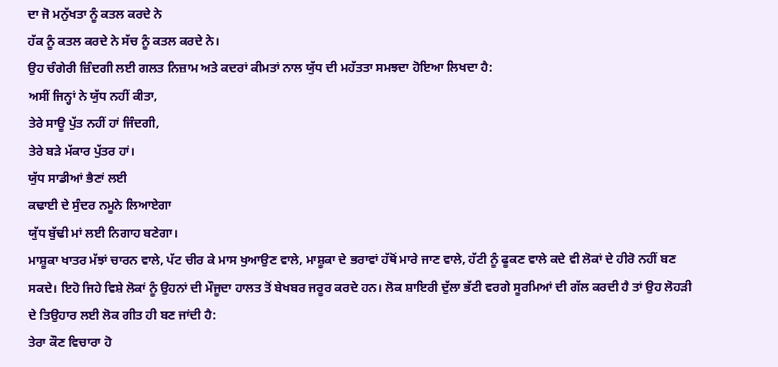ਦਾ ਜੋ ਮਨੁੱਖਤਾ ਨੂੰ ਕਤਲ ਕਰਦੇ ਨੇ
ਹੱਕ ਨੂੰ ਕਤਲ ਕਰਦੇ ਨੇ ਸੱਚ ਨੂੰ ਕਤਲ ਕਰਦੇ ਨੇ।
ਉਹ ਚੰਗੇਰੀ ਜ਼ਿੰਦਗੀ ਲਈ ਗਲਤ ਨਿਜ਼ਾਮ ਅਤੇ ਕਦਰਾਂ ਕੀਮਤਾਂ ਨਾਲ ਯੁੱਧ ਦੀ ਮਹੱਤਤਾ ਸਮਝਦਾ ਹੋਇਆ ਲਿਖਦਾ ਹੈ:
ਅਸੀਂ ਜਿਨ੍ਹਾਂ ਨੇ ਯੁੱਧ ਨਹੀਂ ਕੀਤਾ,
ਤੇਰੇ ਸਾਊ ਪੁੱਤ ਨਹੀਂ ਹਾਂ ਜਿੰਦਗੀ,
ਤੇਰੇ ਬੜੇ ਮੱਕਾਰ ਪੁੱਤਰ ਹਾਂ।
ਯੁੱਧ ਸਾਡੀਆਂ ਭੈਣਾਂ ਲਈ
ਕਢਾਈ ਦੇ ਸੁੰਦਰ ਨਮੂਨੇ ਲਿਆਏਗਾ
ਯੁੱਧ ਬੁੱਢੀ ਮਾਂ ਲਈ ਨਿਗਾਹ ਬਣੇਗਾ।
ਮਾਸ਼ੂਕਾ ਖਾਤਰ ਮੱਝਾਂ ਚਾਰਨ ਵਾਲੇ, ਪੱਟ ਚੀਰ ਕੇ ਮਾਸ ਖੁਆਉਣ ਵਾਲੇ, ਮਾਸ਼ੂਕਾ ਦੇ ਭਰਾਵਾਂ ਹੱਥੋਂ ਮਾਰੇ ਜਾਣ ਵਾਲੇ, ਹੱਟੀ ਨੂੰ ਫੂਕਣ ਵਾਲੇ ਕਦੇ ਵੀ ਲੋਕਾਂ ਦੇ ਹੀਰੋ ਨਹੀਂ ਬਣ ਸਕਦੇ। ਇਹੋ ਜਿਹੇ ਵਿਸ਼ੇ ਲੋਕਾਂ ਨੂੰ ਉਹਨਾਂ ਦੀ ਮੌਜੂਦਾ ਹਾਲਤ ਤੋਂ ਬੇਖਬਰ ਜਰੂਰ ਕਰਦੇ ਹਨ। ਲੋਕ ਸ਼ਾਇਰੀ ਦੁੱਲਾ ਭੱਟੀ ਵਰਗੇ ਸੂਰਮਿਆਂ ਦੀ ਗੱਲ ਕਰਦੀ ਹੈ ਤਾਂ ਉਹ ਲੋਹੜੀ ਦੇ ਤਿਉਹਾਰ ਲਈ ਲੋਕ ਗੀਤ ਹੀ ਬਣ ਜਾਂਦੀ ਹੈ:
ਤੇਰਾ ਕੌਣ ਵਿਚਾਰਾ ਹੋ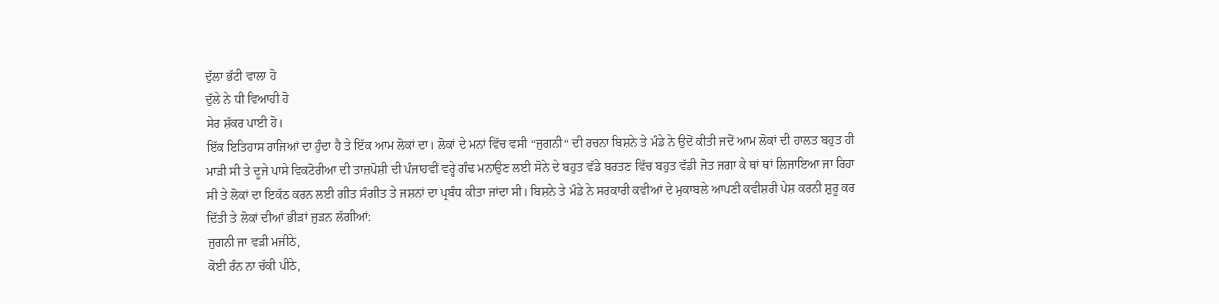ਦੁੱਲਾ ਭੱਟੀ ਵਾਲਾ ਹੋ
ਦੁੱਲੇ ਨੇ ਧੀ ਵਿਆਹੀ ਹੋ
ਸੇਰ ਸ਼ੱਕਰ ਪਾਈ ਹੋ।
ਇੱਕ ਇਤਿਹਾਸ ਰਾਜਿਆਂ ਦਾ ਹੁੰਦਾ ਹੈ ਤੇ ਇੱਕ ਆਮ ਲੋਕਾਂ ਦਾ। ਲੋਕਾਂ ਦੇ ਮਨਾਂ ਵਿੱਚ ਵਸੀ “ਜੁਗਨੀ“ ਦੀ ਰਚਨਾ ਬਿਸ਼ਨੇ ਤੇ ਮੰਡੇ ਨੇ ਉਦੋਂ ਕੀਤੀ ਜਦੋਂ ਆਮ ਲੋਕਾਂ ਦੀ ਹਾਲਤ ਬਹੁਤ ਹੀ ਮਾੜੀ ਸੀ ਤੇ ਦੂਜੇ ਪਾਸੇ ਵਿਕਟੋਰੀਆ ਦੀ ਤਾਜ਼ਪੋਸ਼ੀ ਦੀ ਪੰਜਾਹਵੀਂ ਵਰ੍ਹੇ ਗੰਢ ਮਨਾਉਣ ਲਈ ਸੋਨੇ ਦੇ ਬਹੁਤ ਵੱਡੇ ਬਰਤਣ ਵਿੱਚ ਬਹੁਤ ਵੱਡੀ ਜੋਤ ਜਗਾ ਕੇ ਥਾਂ ਥਾਂ ਲਿਜਾਇਆ ਜਾ ਰਿਹਾ ਸੀ ਤੇ ਲੋਕਾਂ ਦਾ ਇਕੱਠ ਕਰਨ ਲਈ ਗੀਤ ਸੰਗੀਤ ਤੇ ਜਸ਼ਨਾਂ ਦਾ ਪ੍ਰਬੰਧ ਕੀਤਾ ਜਾਂਦਾ ਸੀ। ਬਿਸ਼ਨੇ ਤੇ ਮੰਡੇ ਨੇ ਸਰਕਾਰੀ ਕਵੀਆਂ ਦੇ ਮੁਕਾਬਲੇ ਆਪਣੀ ਕਵੀਸ਼ਰੀ ਪੇਸ਼ ਕਰਨੀ ਸ਼ੁਰੂ ਕਰ ਦਿੱਤੀ ਤੇ ਲੋਕਾਂ ਦੀਆਂ ਭੀੜਾਂ ਜੁੜਨ ਲੱਗੀਆਂ:
ਜੁਗਨੀ ਜਾ ਵੜੀ ਮਜੀਠੇ,
ਕੋਈ ਰੰਨ ਨਾ ਚੱਕੀ ਪੀਠੇ,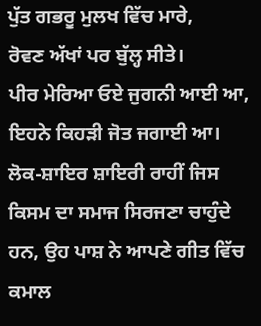ਪੁੱਤ ਗਭਰੂ ਮੁਲਖ ਵਿੱਚ ਮਾਰੇ,
ਰੋਵਣ ਅੱਖਾਂ ਪਰ ਬੁੱਲ੍ਹ ਸੀਤੇ।
ਪੀਰ ਮੇਰਿਆ ਓਏ ਜੁਗਨੀ ਆਈ ਆ,
ਇਹਨੇ ਕਿਹੜੀ ਜੋਤ ਜਗਾਈ ਆ।
ਲੋਕ-ਸ਼ਾਇਰ ਸ਼ਾਇਰੀ ਰਾਹੀਂ ਜਿਸ ਕਿਸਮ ਦਾ ਸਮਾਜ ਸਿਰਜਣਾ ਚਾਹੁੰਦੇ ਹਨ, ਉਹ ਪਾਸ਼ ਨੇ ਆਪਣੇ ਗੀਤ ਵਿੱਚ ਕਮਾਲ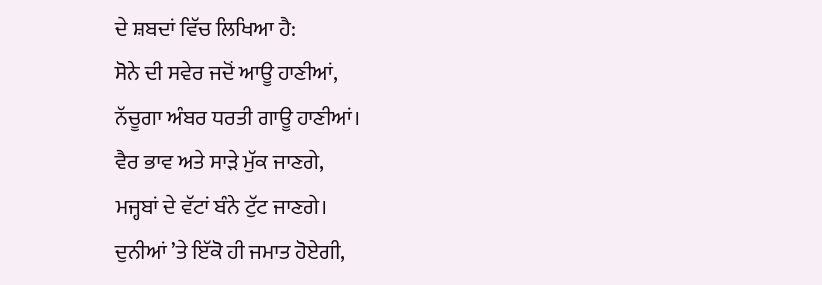ਦੇ ਸ਼ਬਦਾਂ ਵਿੱਚ ਲਿਖਿਆ ਹੈ:
ਸੋਨੇ ਦੀ ਸਵੇਰ ਜਦੋਂ ਆਊ ਹਾਣੀਆਂ,
ਨੱਚੂਗਾ ਅੰਬਰ ਧਰਤੀ ਗਾਊ ਹਾਣੀਆਂ।
ਵੈਰ ਭਾਵ ਅਤੇ ਸਾੜੇ ਮੁੱਕ ਜਾਣਗੇ,
ਮਜ੍ਹਬਾਂ ਦੇ ਵੱਟਾਂ ਬੰਨੇ ਟੁੱਟ ਜਾਣਗੇ।
ਦੁਨੀਆਂ ’ਤੇ ਇੱਕੋ ਹੀ ਜਮਾਤ ਹੋਏਗੀ,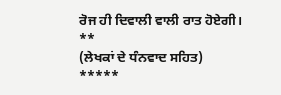ਰੋਜ ਹੀ ਦਿਵਾਲੀ ਵਾਲੀ ਰਾਤ ਹੋਏਗੀ।
**
(ਲੇਖਕਾਂ ਦੇ ਧੰਨਵਾਦ ਸਹਿਤ)
*****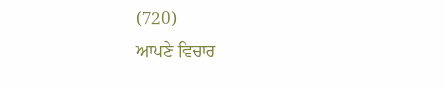(720)
ਆਪਣੇ ਵਿਚਾਰ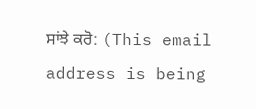ਸਾਂਝੇ ਕਰੋ: (This email address is being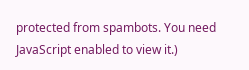protected from spambots. You need JavaScript enabled to view it.)